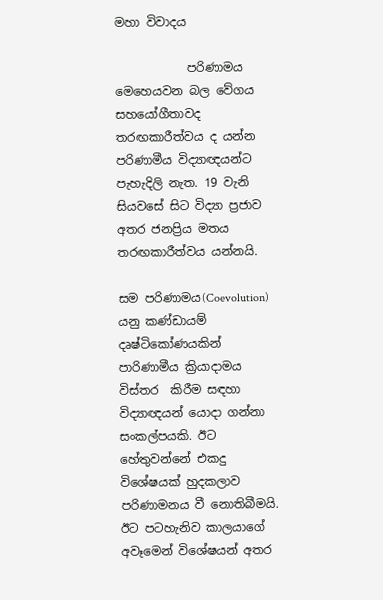මහා විවාදය

            පරිණාමය මෙහෙයවන බල වේගය සහයෝගීතාවද තරඟකාරීත්වය ද යන්න පරිණාමීය විද්‍යාඥයන්ට පැහැදිලි නැත. 19 වැනි සියවසේ සිට විද්‍යා ප්‍රජාව අතර ජනප්‍රිය මතය තරඟකාරීත්වය යන්නයි.

සම පරිණාමය(Coevolution)  යනු කණ්ඩායම් දෘෂ්ටිකෝණයකින් පාරිණාමීය ක්‍රියාදාමය විස්තර  කිරීම සඳහා විද්‍යාඥයන් යොදා ගන්නා සංකල්පයකි. ඊට හේතුවන්නේ එකදු විශේෂයක් හුදකලාව පරිණාමනය වී නොතිබීමයි. ඊට පටහැනිව කාලයාගේ අවෑමෙන් විශේෂයන් අතර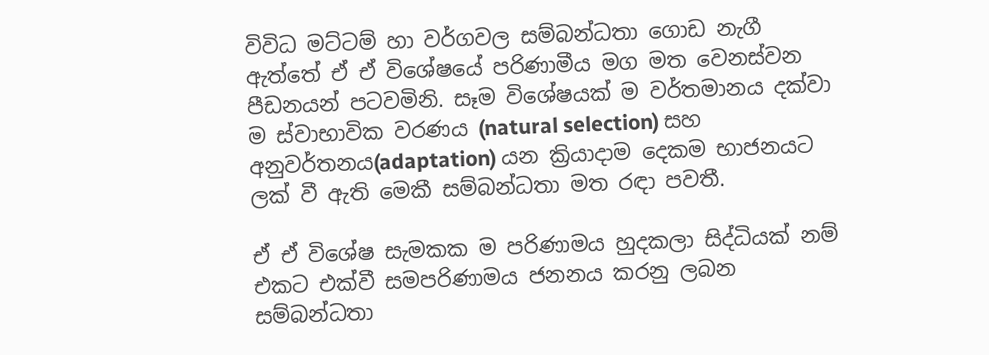විවිධ මට්ටම් හා වර්ගවල සම්බන්ධතා ගොඩ නැගී ඇත්තේ ඒ ඒ විශේෂයේ පරිණාමීය මග මත වෙනස්වන පීඩනයන් පටවමිනි. සෑම විශේෂයක් ම වර්තමානය දක්වා ම ස්වාභාවික වරණය (natural selection) සහ අනුවර්තනය(adaptation) යන ක්‍රියාදාම දෙකම භාජනයට ලක් වී ඇති මෙකී සම්බන්ධතා මත රඳා පවතී.

ඒ ඒ විශේෂ සැමකක ම පරිණාමය හුදකලා සිද්ධියක් නම් එකට එක්වී සමපරිණාමය ජනනය කරනු ලබන සම්බන්ධතා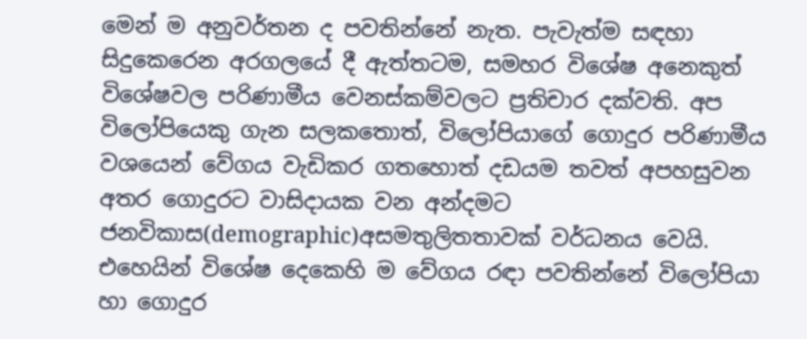මෙන් ම අනුවර්තන ද පවතින්නේ නැත. පැවැත්ම සඳහා සිදුකෙරෙන අරගලයේ දී ඇත්තටම, සමහර විශේෂ අනෙකුත් විශේෂවල පරිණාමීය වෙනස්කම්වලට ප්‍රතිචාර දක්වති. අප විලෝපියෙකු ගැන සලකතොත්, විලෝපියාගේ ගොදුර පරිණාමීය වශයෙන් වේගය වැඩිකර ගතහොත් දඩයම තවත් අපහසුවන අතර ගොදුරට වාසිදායක වන අන්දමට ජනවිකාස(demographic)අසමතුලිතතාවක් වර්ධනය වෙයි. එහෙයින් විශේෂ දෙකෙහි ම වේගය රඳා පවතින්නේ විලෝපියා හා ගොදුර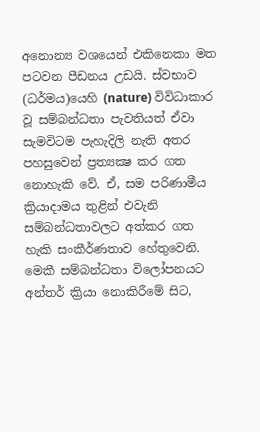අනොන්‍ය වශයෙන් එකිනෙකා මත පටවන පීඩනය උඩයි. ස්වභාව (ධර්මය)යෙහි (nature) විවිධාකාර වූ සම්බන්ධතා පැවතියත් ඒවා සැමවිටම පැහැදිලි නැති අතර පහසුවෙන් ප්‍රත්‍යක්‍ෂ කර ගත නොහැකි වේ. ඒ, සම පරිණාමීය ක්‍රියාදාමය තුළින් එවැනි සම්බන්ධතාවලට අත්කර ගත හැකි සංකීර්ණතාව හේතුවෙනි. මෙකී සම්බන්ධතා විලෝපනයට අන්තර් ක්‍රියා නොකිරීමේ සිට,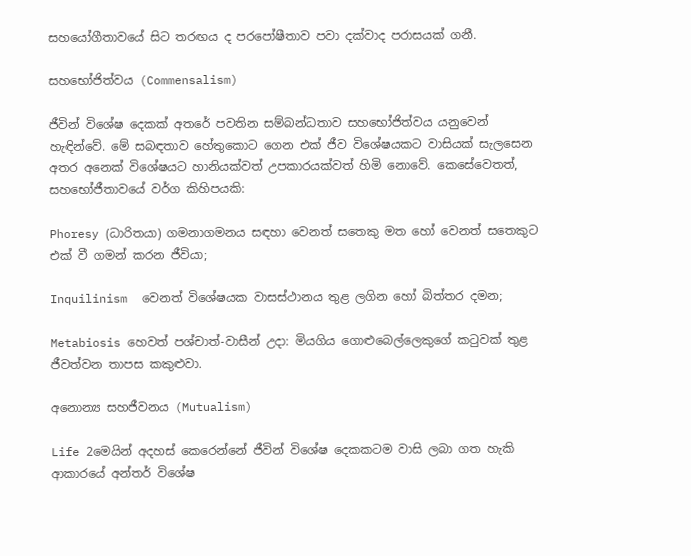සහයෝගීතාවයේ සිට තරඟය ද පරපෝෂීතාව පවා දක්වාද පරාසයක් ගනී.

සහභෝජිත්වය (Commensalism)

ජීවින් විශේෂ දෙකක් අතරේ පවතින සම්බන්ධතාව සහභෝජිත්වය යනුවෙන් හැඳින්වේ. මේ සබඳතාව හේතුකොට ගෙන එක් ජීව විශේෂයකට වාසියක් සැලසෙන අතර අනෙක් විශේෂයට හානියක්වත් උපකාරයක්වත් හිමි නොවේ. කෙසේවෙතත්, සහභෝජීතාවයේ වර්ග කිහිපයකි:

Phoresy (ධාරිතයා) ගමනාගමනය සඳහා වෙනත් සතෙකු මත හෝ වෙනත් සතෙකුට එක් වී ගමන් කරන ජීවියා;

Inquilinism  වෙනත් විශේෂයක වාසස්ථානය තුළ ලගින හෝ බිත්තර දමන;

Metabiosis හෙවත් පශ්චාත්-වාසීන් උදා: මියගිය ගොළුබෙල්ලෙකුගේ කටුවක් තුළ ජීවත්වන තාපස කකුළුවා.

අනොන්‍ය සහජීවනය (Mutualism)

Life 2මෙයින් අදහස් කෙරෙන්නේ ජීවින් විශේෂ දෙකකටම වාසි ලබා ගත හැකි ආකාරයේ අන්තර් විශේෂ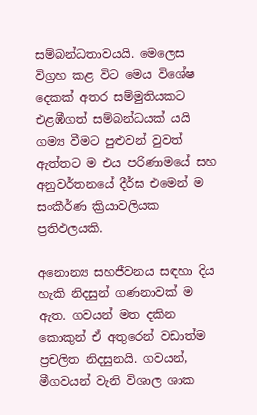සම්බන්ධතාවයයි. මෙලෙස විග්‍රහ කළ විට මෙය විශේෂ දෙකක් අතර සම්මුතියකට එළඹීගත් සම්බන්ධයක් යයි ගම්‍ය වීමට පුළුවන් වුවත් ඇත්තට ම එය පරිණාමයේ සහ අනුවර්තනයේ දීර්ඝ එමෙන් ම සංකීර්ණ ක්‍රියාවලියක ප්‍රතිඵලයකි.

අනොන්‍ය සහජීවනය සඳහා දිය හැකි නිදසුන් ගණනාවක් ම ඇත. ගවයන් මත දකින කොකුන් ඒ අතුරෙන් වඩාත්ම ප්‍රචලිත නිදසුනයි. ගවයන්, මීගවයන් වැනි විශාල ශාක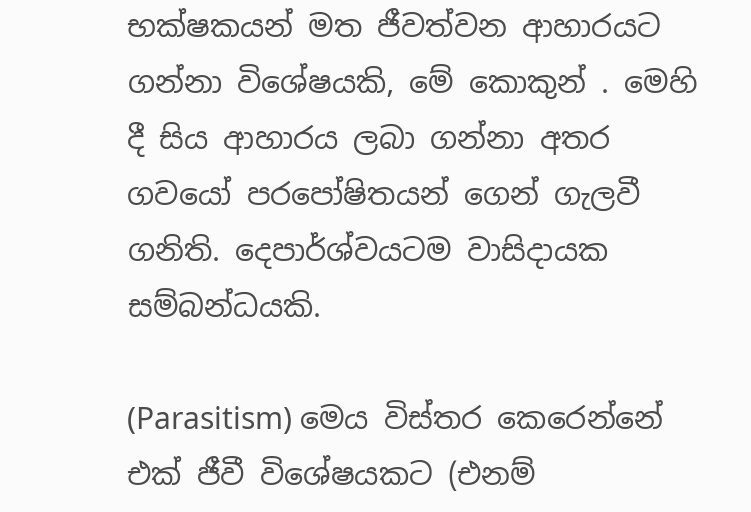භක්ෂකයන් මත ජීවත්වන ආහාරයට ගන්නා විශේෂයකි, මේ කොකුන් . මෙහි දී සිය ආහාරය ලබා ගන්නා අතර ගවයෝ පරපෝෂිතයන් ගෙන් ගැලවී ගනිති. දෙපාර්ශ්වයටම වාසිදායක සම්බන්ධයකි.

(Parasitism) මෙය විස්තර කෙරෙන්නේ එක් ජීවී විශේෂයකට (එනම්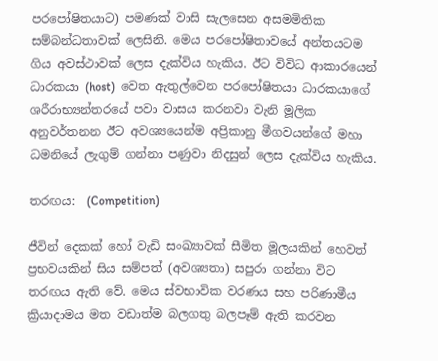පරපෝෂිතයාට) පමණක් වාසි සැලසෙන අසමමිතික සම්බන්ධතාවක් ලෙසිනි. මෙය පරපෝෂිතාවයේ අන්තයටම ගිය අවස්ථාවක් ලෙස දැක්විය හැකිය. ඊට විවිධ ආකාරයෙන් ධාරකයා (host)  වෙත ඇතුල්වෙන පරපෝෂිතයා ධාරකයාගේ ශරීරාභ්‍යන්තරයේ පවා වාසය කරනවා වැනි මූලික අනුවර්තනන ඊට අවශ්‍යයෙන්ම අප්‍රිකානු මීගවයන්ගේ මහා ධමනියේ ලැගුම් ගන්නා පණුවා නිදසුන් ලෙස දැක්විය හැකිය.

තරඟය:  (Competition)

ජීවින් දෙකක් හෝ වැඩි සංඛ්‍යාවක් සීමිත මූලයකින් හෙවත් ප්‍රභවයකින් සිය සම්පත් (අවශ්‍යතා) සපුරා ගන්නා විට තරඟය ඇති වේ. මෙය ස්වභාවික වරණය සහ පරිණාමීය ක්‍රියාදාමය මත වඩාත්ම බලගතු බලපෑම් ඇති කරවන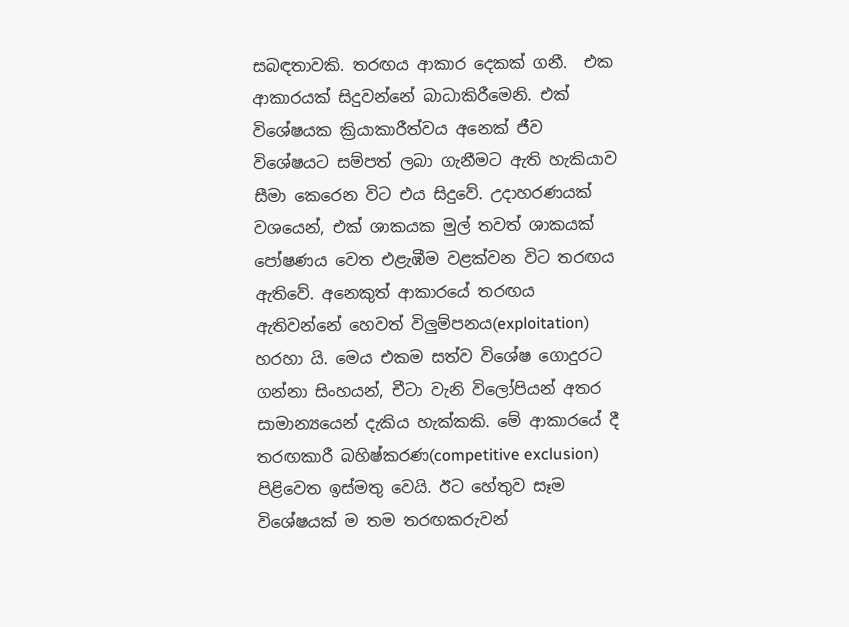සබඳතාවකි. තරඟය ආකාර දෙකක් ගනී.  එක ආකාරයක් සිදුවන්නේ බාධාකිරීමෙනි. එක් විශේෂයක ක්‍රියාකාරීත්වය අනෙක් ජීව විශේෂයට සම්පත් ලබා ගැනීමට ඇති හැකියාව සීමා කෙරෙන විට එය සිදුවේ. උදාහරණයක් වශයෙන්, එක් ශාකයක මුල් තවත් ශාකයක් පෝෂණය වෙත එළැඹීම වළක්වන විට තරඟය ඇතිවේ. අනෙකුත් ආකාරයේ තරඟය ඇතිවන්නේ හෙවත් විලුම්පනය(exploitation) හරහා යි. මෙය එකම සත්ව විශේෂ ගොදුරට ගන්නා සිංහයන්, චීටා වැනි විලෝපියන් අතර සාමාන්‍යයෙන් දැකිය හැක්කකි. මේ ආකාරයේ දී තරඟකාරී බහිෂ්කරණ(competitive exclusion) පිළිවෙත ඉස්මතු වෙයි. ඊට හේතුව සෑම විශේෂයක් ම තම තරඟකරුවන්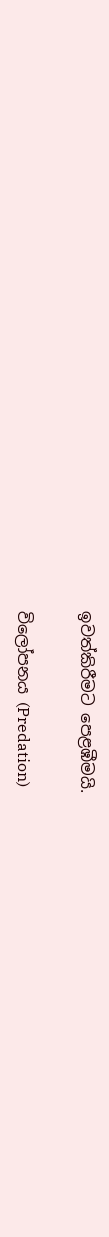ඉවත්කිරීමට පෙළඹීමයි.

විලෝපනය (Predation)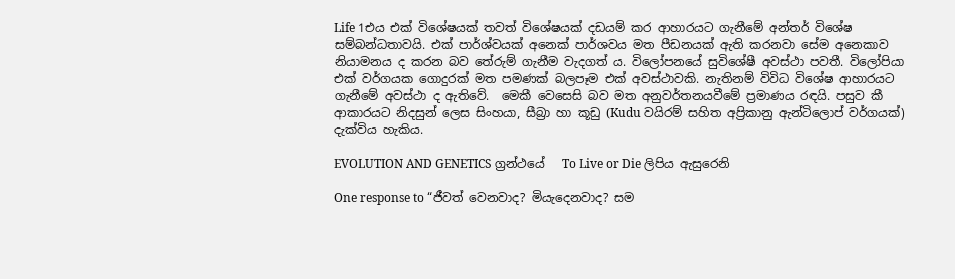Life 1එය එක් විශේෂයක් තවත් විශේෂයක් දඩයම් කර ආහාරයට ගැනීමේ අන්තර් විශේෂ සම්බන්ධතාවයි. එක් පාර්ශ්වයක් අනෙක් පාර්ශවය මත පීඩනයක් ඇති කරනවා සේම අනෙකාව නියාමනය ද කරන බව තේරුම් ගැනීම වැදගත් ය. විලෝපනයේ සුවිශේෂී අවස්ථා පවතී. විලෝපියා එක් වර්ගයක ගොදුරක් මත පමණක් බලපෑම එක් අවස්ථාවකි. නැතිනම් විවිධ විශේෂ ආහාරයට ගැනීමේ අවස්ථා ද ඇතිවේ.  මෙකී වෙසෙසි බව මත අනුවර්තනයවීමේ ප්‍රමාණය රඳයි. පසුව කී ආකාරයට නිදසුන් ලෙස සිංහයා, සීබ්‍රා හා කූඩු (Kudu වයිරම් සහිත අප්‍රිකානු ඇන්ටිලොප් වර්ගයක්) දැක්විය හැකිය.

EVOLUTION AND GENETICS ග්‍රන්ථයේ   To Live or Die ලිපිය ඇසුරෙනි

One response to “ජීවත් වෙනවාද? මියැදෙනවාද? සම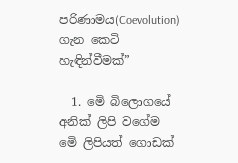පරිණාමය(Coevolution) ගැන කෙටි හැඳින්වීමක්”

  1. මෙි බිලොගයේ අනික් ලිපි වගේම මෙි ලිපියත් ගොඩක්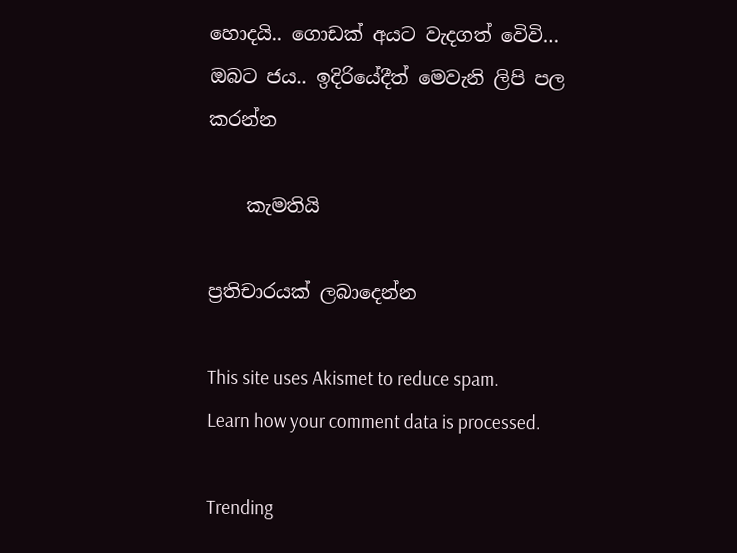හොදයි.. ගොඩක් අයට වැදගත් වෙිවි… ඔබට ජය.. ඉදිරියේදීත් මෙවැනි ලිපි පල කරන්න

    කැමතියි

ප්‍රතිචාරයක් ලබාදෙන්න

This site uses Akismet to reduce spam. Learn how your comment data is processed.

Trending